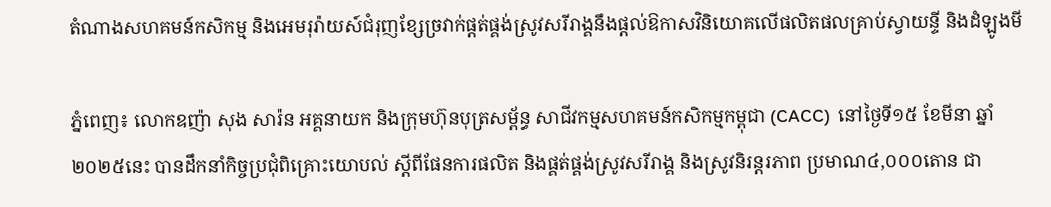តំណាងសហគមន៍កសិកម្ម និងអេមរុរ៉ាយស៍ជំរុញខ្សែច្រវាក់ផ្តត់ផ្គង់ស្រូវសរីរាង្គនឹងផ្តល់ឱកាសវិនិយោគលើផលិតផលគ្រាប់ស្វាយន្ទី និងដំឡូងមី

ភ្នំពេញ៖ លោកឧញ៉ា សុង សារ៉ន អគ្គនាយក និងក្រុមហ៊ុនបុត្រសម្ព័ន្ធ សាជីវកម្មសហគមន៍កសិកម្មកម្ពុជា (CACC)  នៅថ្ងៃទី១៥ ខែមីនា ឆ្នាំ២០២៥នេះ បានដឹកនាំកិច្ចប្រជុំពិគ្រោះយោបល់ ស្តីពីផែនការផលិត និងផ្គត់ផ្គង់ស្រូវសរីរាង្គ និងស្រូវនិរន្តរភាព ប្រមាណ៤,០០០តោន ជា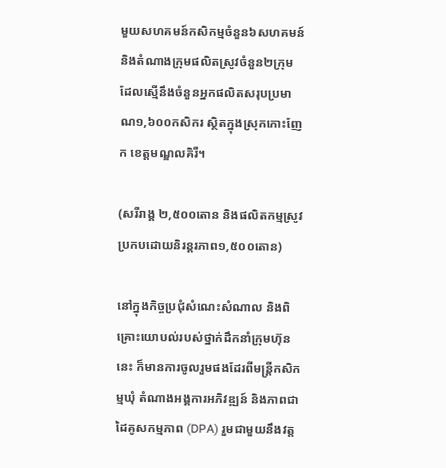មួយសហគមន៍កសិកម្មចំនួន៦សហគមន៍ និងតំណាងក្រុមផលិតស្រូវចំនួន២ក្រុម ដែលស្មើនឹងចំនួនអ្នកផលិតសរុបប្រមាណ១,៦០០កសិករ ស្ថិតក្នុងស្រុកកោះញែក ខេត្តមណ្ឌលគិរី។

(សរីរាង្គ ២,៥០០តោន និងផលិតកម្មស្រូវប្រកបដោយនិរន្តរភាព១,៥០០តោន)

នៅក្នុងកិច្ចប្រជុំសំណេះសំណាល និងពិគ្រោះយោបល់របស់ថ្នាក់ដឹកនាំក្រុមហ៊ុននេះ ក៏មានការចូលរួមផងដែរពីមន្ត្រីកសិកម្មឃុំ តំណាងអង្គការអភិវឌ្ឍន៍ និងភាពជាដៃគូសកម្មភាព (DPA) រួមជាមួយនឹងវត្ត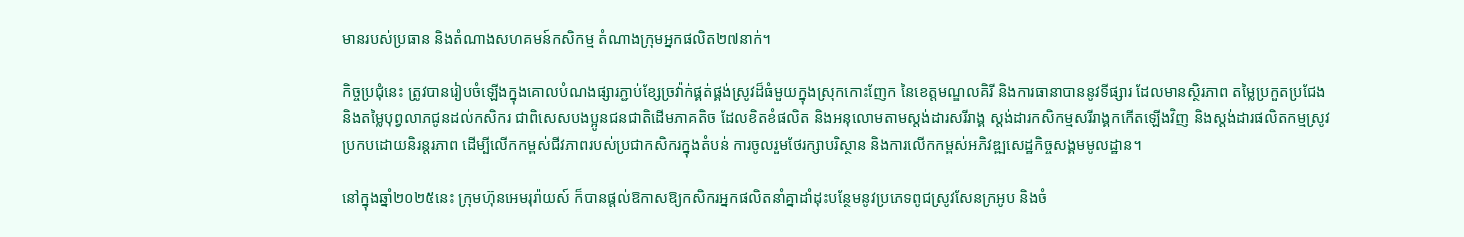មានរបស់ប្រធាន និងតំណាងសហគមន៍កសិកម្ម តំណាងក្រុមអ្នកផលិត២៧នាក់។

កិច្ចប្រជុំនេះ ត្រូវបានរៀបចំឡើងក្នុងគោលបំណងផ្សារភ្ជាប់ខ្សែច្រវ៉ាក់ផ្គត់ផ្គង់ស្រូវដ៏ធំមួយក្នុងស្រុកកោះញែក នៃខេត្តមណ្ឌលគិរី និងការធានាបាននូវទីផ្សារ ដែលមានស្ថិរភាព តម្លៃប្រកួតប្រជែង និងតម្លៃបុព្វលាភជូនដល់កសិករ ជាពិសេសបងប្អូនជនជាតិដើមភាគតិច ដែលខិតខំផលិត និងអនុលោមតាមស្តង់ដារសរីរាង្គ ស្តង់ដារកសិកម្មសរីរាង្គកកើតឡើងវិញ និងស្តង់ដារផលិតកម្មស្រូវប្រកបដោយនិរន្តរភាព ដើម្បីលើកកម្ពស់ជីវភាពរបស់ប្រជាកសិករក្នុងតំបន់ ការចូលរួមថែរក្សាបរិស្ថាន និងការលើកកម្ពស់អភិវឌ្ឍសេដ្ឋកិច្ចសង្គមមូលដ្ឋាន។

នៅក្នុងឆ្នាំ២០២៥នេះ ក្រុមហ៊ុនអេមរុរ៉ាយស៍ ក៏បានផ្តល់ឱកាសឱ្យកសិករអ្នកផលិតនាំគ្នាដាំដុះបន្ថែមនូវប្រភេទពូជស្រូវសែនក្រអូប និងចំ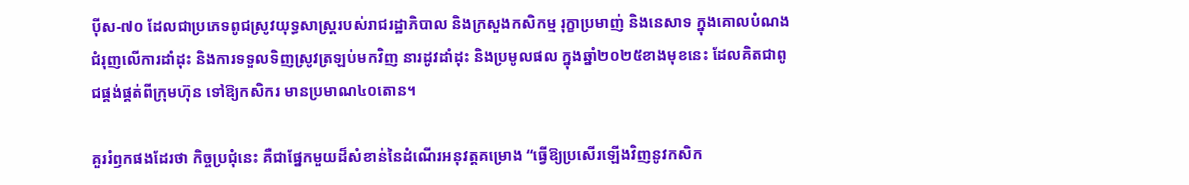ប៉ីស-៧០ ដែលជាប្រភេទពូជស្រូវយុទ្ធសាស្ត្ររបស់រាជរដ្ឋាភិបាល និងក្រសួងកសិកម្ម រុក្ខាប្រមាញ់ និងនេសាទ ក្នុងគោលបំណងជំរុញលើការដាំដុះ និងការទទួលទិញស្រូវត្រឡប់មកវិញ នារដូវដាំដុះ និងប្រមូលផល ក្នុងឆ្នាំ២០២៥ខាងមុខនេះ ដែលគិតជាពូជផ្គង់ផ្គត់ពីក្រុមហ៊ុន ទៅឱ្យកសិករ មានប្រមាណ៤០តោន។

គួររំឭកផងដែរថា កិច្ចប្រជុំនេះ គឺជាផ្នែកមួយដ៏សំខាន់នៃដំណើរអនុវត្តគម្រោង “ធ្វើឱ្យប្រសើរឡើងវិញនូវកសិក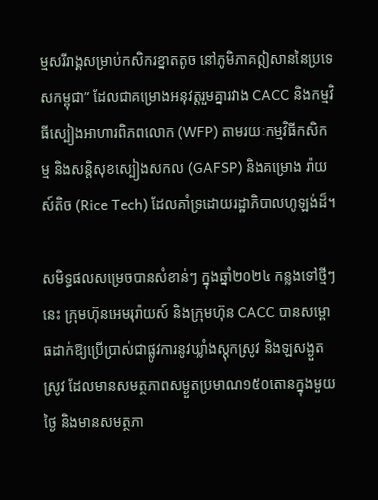ម្មសរីរាង្គសម្រាប់កសិករខ្នាតតូច នៅភូមិភាគឦសាននៃប្រទេសកម្ពុជា” ដែលជាគម្រោងអនុវត្តរួមគ្នារវាង CACC និងកម្មវិធីស្បៀងអាហារពិភពលោក (WFP) តាមរយៈកម្មវិធីកសិកម្ម និងសន្តិសុខស្បៀងសកល (GAFSP) និងគម្រោង រ៉ាយស៍តិច (Rice Tech) ដែលគាំទ្រដោយរដ្ឋាភិបាលហូឡង់ដ៏។

សមិទ្ធផលសម្រេចបានសំខាន់ៗ ក្នុងឆ្នាំ២០២៤ កន្លងទៅថ្មីៗនេះ ក្រុមហ៊ុនអេមរុរ៉ាយស៍ និងក្រុមហ៊ុន CACC បានសម្ពោធដាក់ឱ្យប្រើប្រាស់ជាផ្លូវការនូវឃ្លាំងស្តុកស្រូវ និងឡសង្ងួតស្រូវ ដែលមានសមត្ថភាពសម្ងួតប្រមាណ១៥០តោនក្នុងមួយថ្ងៃ និងមានសមត្ថភា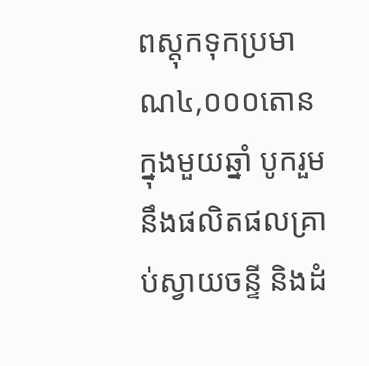ពស្តុកទុកប្រមាណ៤,០០០តោនក្នុងមួយឆ្នាំ បូករួមនឹងផលិតផលគ្រាប់ស្វាយចន្ទី និងដំ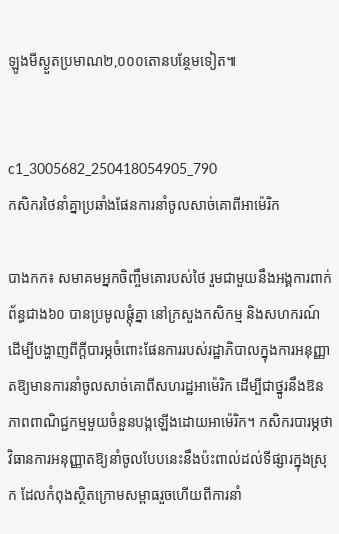ឡូងមីស្ងួតប្រមាណ២,០០០តោនបន្ថែមទៀត៕


c1_3005682_250418054905_790
កសិករថៃនាំគ្នាប្រឆាំងផែនការនាំចូលសាច់គោពីអាម៉េរិក

បាងកក៖ សមាគមអ្នកចិញ្ចឹមគោរបស់ថៃ រួមជាមួយនឹងអង្គការពាក់ព័ន្ធជាង៦០ បានប្រមូលផ្តុំគ្នា នៅក្រសួងកសិកម្ម និងសហករណ៍ ដើម្បីបង្ហាញពីក្តីបារម្ភចំពោះផែនការរបស់រដ្ឋាភិបាលក្នុងការអនុញ្ញាតឱ្យមានការនាំចូលសាច់គោពីសហរដ្ឋអាម៉េរិក ដើម្បីជាថ្នូរនឹងឱនភាពពាណិជ្ជកម្មមួយចំនួនបង្កឡើងដោយអាម៉េរិក។ កសិករបារម្ភថា វិធានការអនុញ្ញាតឱ្យនាំចូលបែបនេះនឹងប៉ះពាល់ដល់ទីផ្សារក្នុងស្រុក ដែលកំពុងស្ថិតក្រោមសម្ពាធរួចហើយពីការនាំ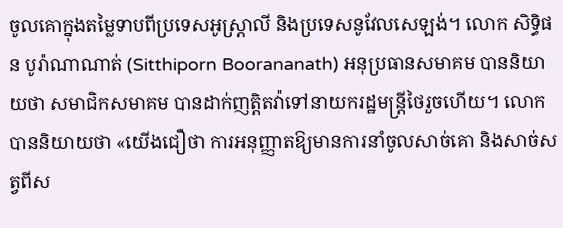ចូលគោក្នុងតម្លៃទាបពីប្រទេសអូស្ត្រាលី និងប្រទេសនូវែលសេឡង់។ លោក សិទ្ធិផន បូរ៉ាណាណាត់ (Sitthiporn Boorananath) អនុប្រធានសមាគម បាននិយាយថា សមាជិកសមាគម បានដាក់ញត្តិតវ៉ាទៅនាយករដ្ឋមន្ត្រីថៃរួចហើយ។ លោកបាននិយាយថា «យើងជឿថា ការអនុញ្ញាតឱ្យមានការនាំចូលសាច់គោ និងសាច់សត្វពីស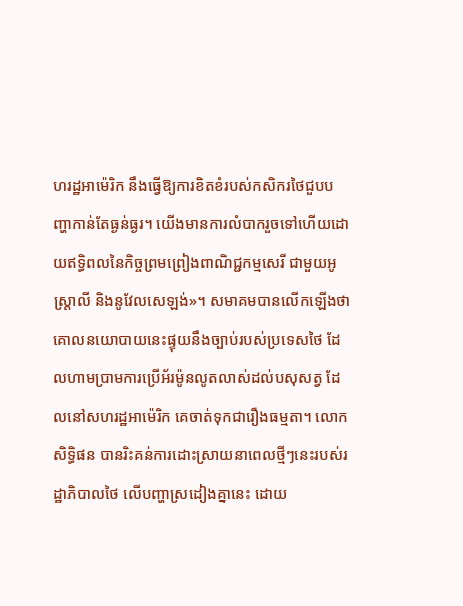ហរដ្ឋអាម៉េរិក នឹងធ្វើឱ្យការខិតខំរបស់កសិករថៃជួបបញ្ហាកាន់តែធ្ងន់ធ្ងរ។ យើងមានការលំបាករួចទៅហើយដោយឥទ្ធិពលនៃកិច្ចព្រមព្រៀងពាណិជ្ជកម្មសេរី ជាមួយអូស្ត្រាលី និងនូវែលសេឡង់»។ សមាគមបានលើកឡើងថា គោលនយោបាយនេះផ្ទុយនឹងច្បាប់របស់ប្រទេសថៃ ដែលហាមប្រាមការប្រើអ័រម៉ូនលូតលាស់ដល់បសុសត្វ ដែលនៅសហរដ្ឋអាម៉េរិក គេចាត់ទុកជារឿងធម្មតា។ លោក សិទ្ធិផន បានរិះគន់ការដោះស្រាយនាពេលថ្មីៗនេះរបស់រដ្ឋាភិបាលថៃ លើបញ្ហាស្រដៀងគ្នានេះ ដោយ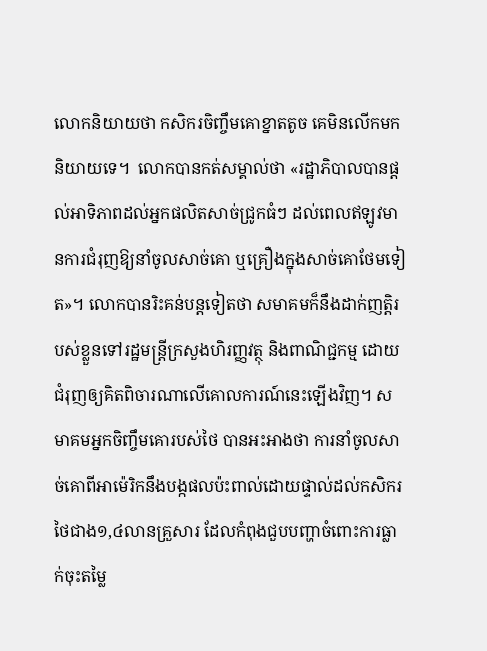លោកនិយាយថា កសិករចិញ្ចឹមគោខ្នាតតូច គេមិនលើកមកនិយាយទេ។  លោកបានកត់សម្គាល់ថា «រដ្ឋាភិបាលបានផ្តល់អាទិភាពដល់អ្នកផលិតសាច់ជ្រូកធំៗ ដល់ពេលឥឡូវមានការជំរុញឱ្យនាំចូលសាច់គោ ឬគ្រឿងក្នុងសាច់គោថែមទៀត»។ លោកបានរិះគន់បន្តទៀតថា សមាគមក៏នឹងដាក់ញត្តិរបស់ខ្លួនទៅរដ្ឋមន្ត្រីក្រសួងហិរញ្ញវត្ថុ និងពាណិជ្ជកម្ម ដោយជំរុញឲ្យគិតពិចារណាលើគោលការណ៍នេះឡើងវិញ។ សមាគមអ្នកចិញ្ចឹមគោរបស់ថៃ បានអះអាងថា ការនាំចូលសាច់គោពីអាម៉េរិកនឹងបង្កផលប៉ះពាល់ដោយផ្ទាល់ដល់កសិករថៃជាង១,៤លានគ្រួសារ ដែលកំពុងជួបបញ្ហាចំពោះការធ្លាក់ចុះតម្លៃ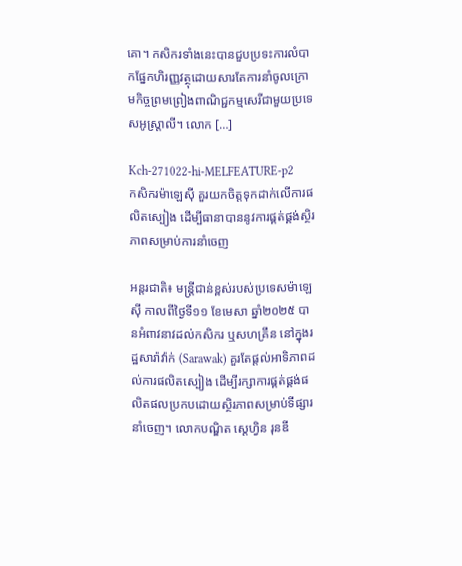គោ។ កសិករទាំងនេះបានជួបប្រទះការលំបាកផ្នែកហិរញ្ញវត្ថុដោយសារតែការនាំចូលក្រោមកិច្ចព្រមព្រៀងពាណិជ្ជកម្មសេរីជាមួយប្រទេសអូស្ត្រាលី។ លោក […]

Kch-271022-hi-MELFEATURE-p2
កសិករម៉ាឡេស៊ី គួរយកចិត្តទុកដាក់លើការផលិតស្បៀង ដើម្បីធានាបាននូវការផ្គត់ផ្គង់ស្ថិរភាពសម្រាប់ការនាំចេញ

អន្តរជាតិ៖ មន្ត្រីជាន់ខ្ពស់របស់ប្រទេសម៉ាឡេស៊ី កាលពីថ្ងៃទី១១ ខែមេសា ឆ្នាំ២០២៥ បានអំពាវនាវដល់កសិករ ឬសហគ្រឹន នៅក្នុងរដ្ឋសារ៉ាវ៉ាក់ (Sarawak) គួរតែផ្តល់អាទិភាពដល់ការផលិតស្បៀង ដើម្បីរក្សាការផ្គត់ផ្គង់ផលិតផលប្រកបដោយស្ថិរភាពសម្រាប់ទីផ្សារនាំចេញ។ លោកបណ្ឌិត ស្តេហ្វិន រុនឌី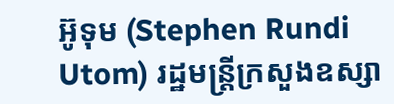អ៊ូទុម (Stephen Rundi Utom) រដ្ឋមន្ត្រីក្រសួងឧស្សា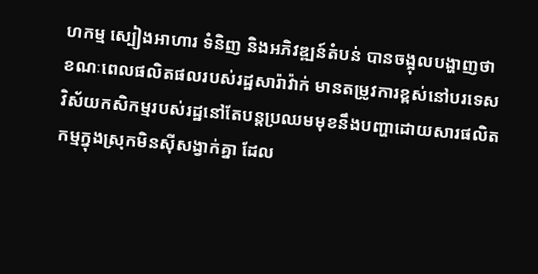ហកម្ម ស្បៀងអាហារ ទំនិញ និងអភិវឌ្ឍន៍តំបន់ បានចង្អុលបង្ហាញថា ខណៈពេលផលិតផលរបស់រដ្ឋសារ៉ាវ៉ាក់ មានតម្រូវការខ្ពស់នៅបរទេស វិស័យកសិកម្មរបស់រដ្ឋនៅតែបន្តប្រឈមមុខនឹងបញ្ហាដោយសារផលិតកម្មក្នុងស្រុកមិនស៊ីសង្វាក់គ្នា ដែល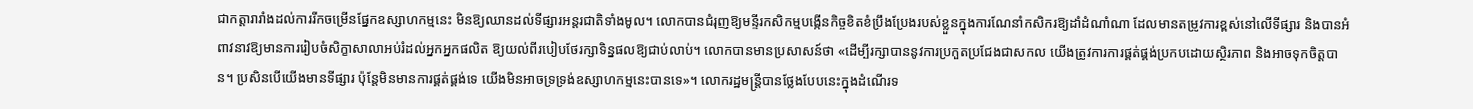ជាកត្តារារាំងដល់ការរីកចម្រើនផ្នែកឧស្សាហកម្មនេះ មិនឱ្យឈានដល់ទីផ្សារអន្តរជាតិទាំងមូល។ លោកបានជំរុញឱ្យមន្ទីរកសិកម្មបង្កើនកិច្ចខិតខំប្រឹងប្រែងរបស់ខ្លួនក្នុងការណែនាំកសិករឱ្យដាំដំណាំណា ដែលមានតម្រូវការខ្ពស់នៅលើទីផ្សារ និងបានអំពាវនាវឱ្យមានការរៀបចំសិក្ខាសាលាអប់រំដល់អ្នកអ្នកផលិត ឱ្យយល់ពីរបៀបថែរក្សាទិន្នផលឱ្យជាប់លាប់។ លោកបានមានប្រសាសន៍ថា «ដើម្បីរក្សាបាននូវការប្រកួតប្រជែងជាសកល យើងត្រូវការការផ្គត់ផ្គង់ប្រកបដោយស្ថិរភាព និងអាចទុកចិត្តបាន។ ប្រសិនបើយើងមានទីផ្សារ ប៉ុន្តែមិនមានការផ្គត់ផ្គង់ទេ យើងមិនអាចទ្រទ្រង់ឧស្សាហកម្មនេះបានទេ»។ លោករដ្ឋមន្ត្រីបានថ្លែងបែបនេះក្នុងដំណើរទ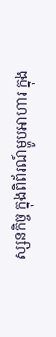ស្សនកិច្ច ក្នុងពិព័រណ៍ម្ហូបអាហារ ក្នុង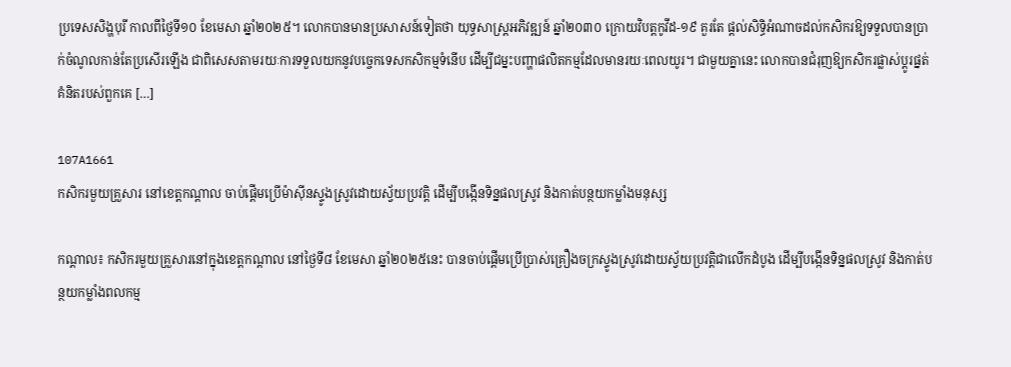ប្រទេសសិង្ហបុរី កាលពីថ្ងៃទី១០ ខែមេសា ឆ្នាំ២០២៥។ លោកបានមានប្រសាសន៍ទៀតថា យុទ្ធសាស្ត្រអភិវឌ្ឍន៍ ឆ្នាំ២០៣០ ក្រោយវិបត្តកូវីដ-១៩ គួរតែ ផ្តល់សិទ្ធិអំណាចដល់កសិករឱ្យទទួលបានប្រាក់ចំណូលកាន់តែប្រសើរឡើង ជាពិសេសតាមរយៈការទទួលយកនូវបច្ចេកទេសកសិកម្មទំនើប ដើម្បីជម្នះបញ្ហាផលិតកម្មដែលមានរយៈពេលយូរ។ ជាមួយគ្នានេះ លោកបានជំរុញឱ្យកសិករផ្លាស់ប្តូរផ្នត់គំនិតរបស់ពួកគេ […]

107A1661
កសិករមួយគ្រួសារ នៅខេត្តកណ្តាល ចាប់ផ្តើមប្រើម៉ាស៊ីនស្ទូងស្រូវដោយស្វ័យប្រវត្តិ ដើម្បីបង្កើនទិន្នផលស្រូវ និងកាត់បន្ថយកម្លាំងមនុស្ស

កណ្តាល៖ កសិករមួយគ្រួសារនៅក្នុងខេត្តកណ្តាល នៅថ្ងៃទី៨ ខែមេសា ឆ្នាំ២០២៥នេះ បានចាប់ផ្តើមប្រើប្រាស់គ្រឿងចក្រស្ទូងស្រូវដោយស្វ័យប្រវត្តិជាលើកដំបូង ដើម្បីបង្កើនទិន្នផលស្រូវ និងកាត់បន្ថយកម្លាំងពលកម្ម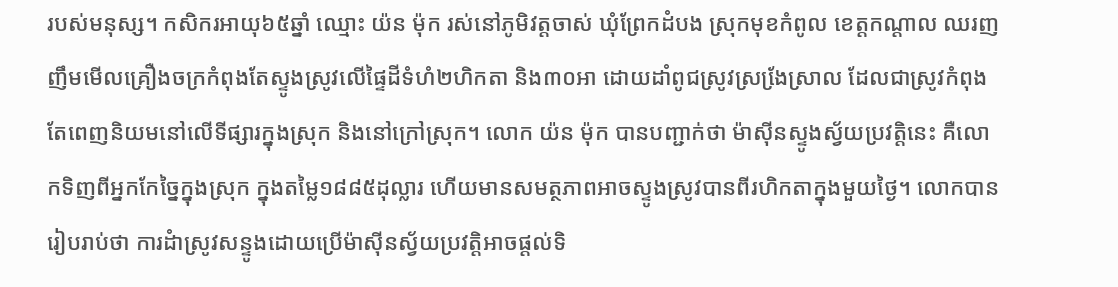របស់មនុស្ស។ កសិករអាយុ៦៥ឆ្នាំ ឈ្មោះ យ៉ន ម៉ុក រស់នៅភូមិវត្តចាស់ ឃុំព្រែកដំបង ស្រុកមុខកំពូល ខេត្តកណ្តាល ឈរញញឹមមើលគ្រឿងចក្រកំពុងតែស្ទូងស្រូវលើផ្ទៃដីទំហំ២ហិកតា និង៣០អា ដោយដាំពូជស្រូវស្រងែ្រស្រាល ដែលជាស្រូវកំពុងតែពេញនិយមនៅលើទីផ្សារក្នុងស្រុក និងនៅក្រៅស្រុក។ លោក យ៉ន ម៉ុក បានបញ្ជាក់ថា ម៉ាស៊ីនស្ទូងស្វ័យប្រវត្តិនេះ គឺលោកទិញពីអ្នកកែច្នៃក្នុងស្រុក ក្នុងតម្លៃ១៨៨៥ដុល្លារ ហើយមានសមត្ថភាពអាចស្ទូងស្រូវបានពីរហិកតាក្នុងមួយថ្ងៃ។ លោកបានរៀបរាប់ថា ការដំាស្រូវសន្ទូងដោយប្រើម៉ាស៊ីនស្វ័យប្រវត្តិអាចផ្តល់ទិ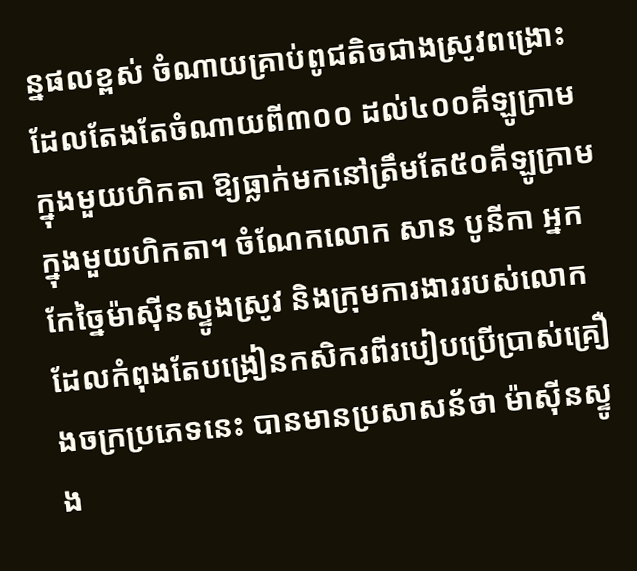ន្នផលខ្ពស់ ចំណាយគ្រាប់ពូជតិចជាងស្រូវពង្រោះ ដែលតែងតែចំណាយពី៣០០ ដល់៤០០គីឡូក្រាមក្នុងមួយហិកតា ឱ្យធ្លាក់មកនៅត្រឹមតែ៥០គីឡូក្រាម ក្នុងមួយហិកតា។ ចំណែកលោក សាន បូនីកា អ្នកកែច្នៃម៉ាស៊ីនស្ទូងស្រូវ និងក្រុមការងាររបស់លោក ដែលកំពុងតែបង្រៀនកសិករពីរបៀបប្រើប្រាស់គ្រឿងចក្រប្រភេទនេះ បានមានប្រសាសន័ថា ម៉ាស៊ីនស្ទូង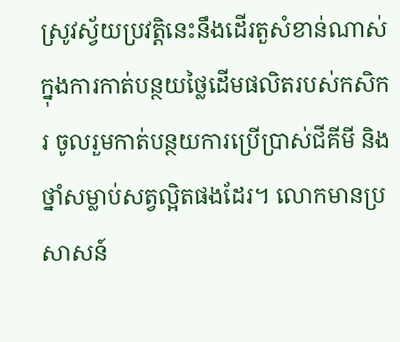ស្រូវស្វ័យប្រវត្តិនេះនឹងដើរតួសំខាន់ណាស់ក្នុងការកាត់បន្ថយថ្លៃដើមផលិតរបស់កសិករ ចូលរួមកាត់បន្ថយការប្រើប្រាស់ជីគីមី និងថ្នាំសម្លាប់សត្វល្អិតផងដែរ។ លោកមានប្រសាសន៍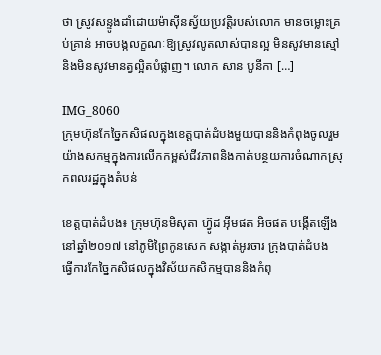ថា ស្រូវសន្ទូងដាំដោយម៉ាស៊ីនស្វ័យប្រវត្តិរបស់លោក មានចម្លោះគ្រប់គ្រាន់ អាចបង្កលក្ខណៈឱ្យស្រូវលូតលាស់បានល្អ មិនសូវមានស្មៅ និងមិនសូវមានត្វល្អិតបំផ្លាញ។ លោក សាន បូនីកា […]

IMG_8060
ក្រុមហ៊ុនកែច្នៃកសិផលក្នុងខេត្តបាត់ដំបងមួយបាននិងកំពុងចូលរួមយ៉ាងសកម្មក្នុងការលើកកម្ពស់ជីវភាពនិងកាត់បន្ថយការចំណាកស្រុកពលរដ្ឋក្នុងតំបន់

ខេត្តបាត់ដំបង៖ ក្រុមហ៊ុនមិសុតា ហ៊្វូដ អ៊ីមផត អិចផត បង្កើតឡើងនៅឆ្នាំ២០១៧ នៅភូមិព្រៃកូនសេក សង្កាត់អូរចារ ក្រុងបាត់ដំបង  ធ្វើការកែច្នៃកសិផលក្នុងវិស័យកសិកម្មបាននិងកំពុ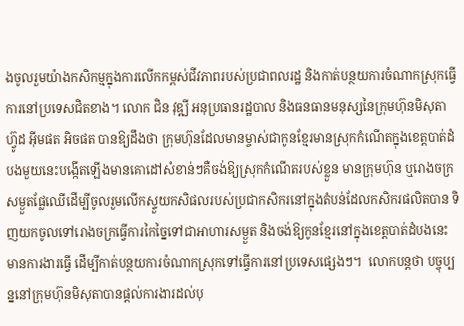ងចូលរួមយ៉ាងកសិកម្មក្នុងការលើកកម្ពស់ជីវភាពរបស់ប្រជាពលរដ្ឋ និងកាត់បន្ថយការចំណាកស្រុកធ្វើការនៅប្រទេសជិតខាង។ លោក ជិន វុឌ្ឍី អនុប្រធានរដ្ឋបាល និងធនធានមនុស្សនៃក្រុមហ៊ុនមិសុតា ហ៊្វូដ អ៊ីមផត អិចផត បានឱ្យដឹងថា ក្រុមហ៊ុនដែលមានម្ចាស់ជាកូនខ្មែរមានស្រុកកំណើតក្នុងខេត្តបាត់ដំបងមួយនេះបង្កើតឡើងមានគោដៅសំខាន់ៗគឺចង់ឱ្យស្រុកកំណើតរបស់ខ្លួន មានក្រុមហ៊ុន ឬរោងចក្រសម្ងួតផ្លែឈើដើម្បីចូលរួមលើកស្ទួយកសិផលរបស់ប្រជាកសិករនៅក្នុងតំបន់ដែលកសិករផលិតបាន ទិញយកចូលទៅរោងចក្រធ្វើការកៃច្នៃទៅជាអាហារសម្ងួត និងចង់ឱ្យកូនខ្មែរនៅក្នុងខេត្តបាត់ដំបងនេះមានការងារធ្វើ ដើម្បីកាត់បន្ថយការចំណាកស្រុកទៅធ្វើការនៅប្រទេសផ្សេងៗ។  លោកបន្តថា បច្ចុប្បន្ននៅក្រុមហ៊ុនមិសុតាបានផ្តល់ការងារដល់បុ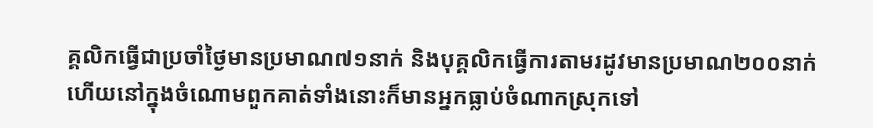គ្គលិកធ្វើជាប្រចាំថ្ងៃមានប្រមាណ៧១នាក់ និងបុគ្គលិកធ្វើការតាមរដូវមានប្រមាណ២០០នាក់ ហើយនៅក្នុងចំណោមពួកគាត់ទាំងនោះក៏មានអ្នកធ្លាប់ចំណាកស្រុកទៅ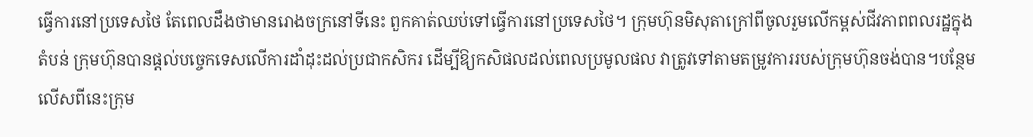ធ្វើការនៅប្រទេសថៃ តែពេលដឹងថាមានរោងចក្រនៅទីនេះ ពួកគាត់ឈប់ទៅធ្វើការនៅប្រទេសថៃ។ ក្រុមហ៊ុនមិសុតាក្រៅពីចូលរួមលើកម្ពស់ជីវភាពពលរដ្ឋក្នុងតំបន់ ក្រុមហ៊ុនបានផ្តល់បច្ចេកទេសលើការដាំដុះដល់ប្រជាកសិករ ដើម្បីឱ្យកសិផលដល់ពេលប្រមូលផល វាត្រូវទៅតាមតម្រូវការរបស់ក្រុមហ៊ុនចង់បាន។បន្ថែមលើសពីនេះក្រុម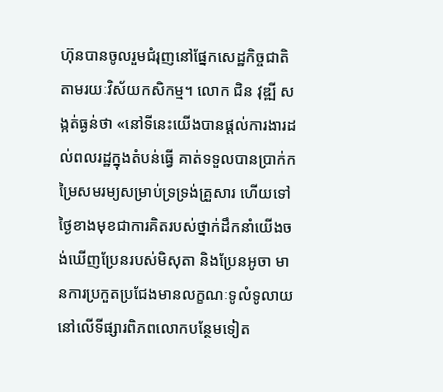ហ៊ុនបានចូលរួមជំរុញនៅផ្នែកសេដ្ឋកិច្ចជាតិតាមរយៈវិស័យកសិកម្ម។ លោក ជិន វុឌ្ឍី សង្កត់ធ្ងន់ថា «នៅទីនេះយើងបានផ្តល់ការងារដល់ពលរដ្ឋក្នុងតំបន់ធ្វើ គាត់ទទួលបានប្រាក់កម្រៃសមរម្យសម្រាប់ទ្រទ្រង់គ្រួសារ ហើយទៅថ្ងៃខាងមុខជាការគិតរបស់ថ្នាក់ដឹកនាំយើងចង់ឃើញប្រែនរបស់មិសុតា និងប្រែនអូចា មានការប្រកួតប្រជែងមានលក្ខណៈទូលំទូលាយនៅលើទីផ្សារពិភពលោកបន្ថែមទៀត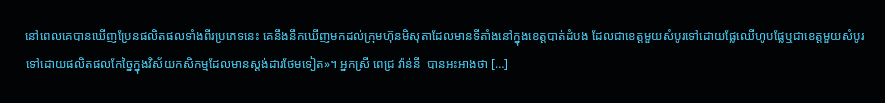នៅពេលគេបានឃើញប្រែនផលិតផលទាំងពីរប្រភេទនេះ គេនឹងនឹកឃើញមកដល់ក្រុមហ៊ុនមិសុតាដែលមានទីតាំងនៅក្នុងខេត្តបាត់ដំបង ដែលជាខេត្តមួយសំបូរទៅដោយផ្លែឈើហូបផ្លែឬជាខេត្តមួយសំបូរទៅដោយផលិតផលកែច្នៃក្នុងវិស័យកសិកម្មដែលមានស្តង់ដារថែមទៀត»។ អ្នកស្រី ពេជ្រ វ៉ាន់នី  បានអះអាងថា […]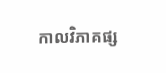កាលវិភាគផ្ស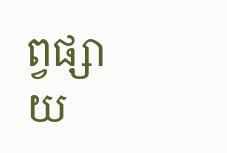ព្វផ្សាយ